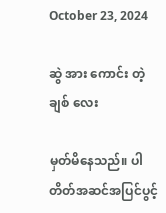October 23, 2024

ဆွဲ အား ကောင်း တဲ့ ချစ် လေး

မှတ်မိနေသည်။ ပါတိတ်အဆင်အပြင်ပွင့်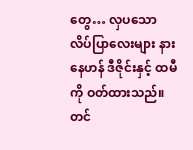တွေ… လှပသော လိပ်ပြာလေးများ နားနေဟန် ဒီဇိုင်းနှင့် ထမီကို ဝတ်ထားသည်။တင်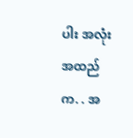ပါး အလုံး အထည်က. . အ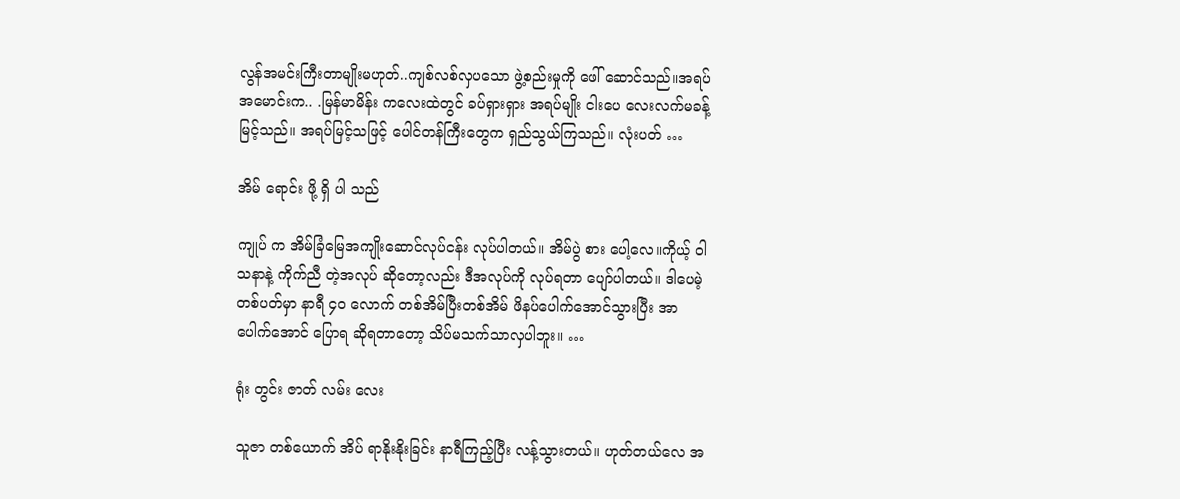လွန်အမင်းကြီးတာမျိုးမဟုတ်..ကျစ်လစ်လှပသော ဖွဲ့စည်းမှုကို ဖေါ် ဆောင်သည်။အရပ်အမောင်းက.. .မြန်မာမိန်း ကလေးထဲတွင် ခပ်ရှားရှား အရပ်မျိုး ငါးပေ လေးလက်မခန့်မြင့်သည်။ အရပ်မြင့်သဖြင့် ပေါင်တန်ကြီးတွေက ရှည်သွယ်ကြသည်။ လုံးပတ် …

အိမ် ရောင်း ဖို့ ရှိ ပါ သည်

ကျုပ် က အိမ်ခြံမြေအကျိုးဆောင်လုပ်ငန်း လုပ်ပါတယ်။ အိမ်ပွဲ စား ပေါ့လေ။ကိုယ့် ဝါသနာနဲ့ ကိုက်ညီ တဲ့အလုပ် ဆိုတော့လည်း ဒီအလုပ်ကို လုပ်ရတာ ပျော်ပါတယ်။ ဒါပေမဲ့ တစ်ပတ်မှာ နာရီ ၄၀ လောက် တစ်အိမ်ပြီးတစ်အိမ် ဖိနပ်ပေါက်အောင်သွားပြီး အာပေါက်အောင် ပြောရ ဆိုရတာတော့ သိပ်မသက်သာလှပါဘူး။ …

ရုံး တွင်း ဇာတ် လမ်း လေး

သူဇာ တစ်ယောက် အိပ် ရာနိုးနိုးခြင်း နာရီကြည့်ပြီး လန့်သွားတယ်။ ဟုတ်တယ်လေ အ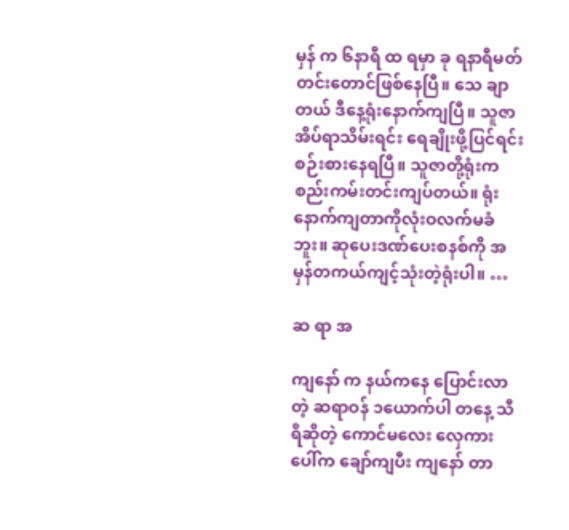မှန် က ၆နာရီ ထ ရမှာ ခု ရနာရီမတ်တင်းတောင်ဖြစ်နေပြီ။ သေ ချာတယ် ဒီနေ့ရုံးနောက်ကျပြီ။ သူဇာ အိပ်ရာသိမ်းရင်း ရေချိုးဖို့ပြင်ရင်းစဉ်းစားနေရပြီ။ သူဇာတို့ရုံးကစည်းကမ်းတင်းကျပ်တယ်။ ရုံးနောက်ကျတာကိုလုံးဝလက်မခံဘူး။ ဆုပေးဒဏ်ပေးစနစ်ကို အမှန်တကယ်ကျင့်သုံးတဲ့ရုံးပါ။ …

ဆ ရာ အ

ကျနော် က နယ်ကနေ ပြောင်းလာတဲ့ ဆရာဝန် ၁ယောက်ပါ တနေ့ သီရိဆိုတဲ့ ကောင်မလေး လှေကားပေါ်က ချော်ကျပီး ကျနော် တာ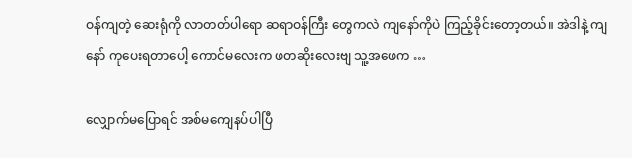ဝန်ကျတဲ့ ဆေးရုံကို လာတတ်ပါရော ဆရာဝန်ကြီး တွေကလဲ ကျနော်ကိုပဲ ကြည့်ခိုင်းတော့တယ်။ အဲဒါနဲ့ ကျနော် ကုပေးရတာပေါ့ ကောင်မလေးက ဖတဆိုးလေးဗျ သူ့အဖေက …

လျှောက်မပြောရင် အစ်မကျေနပ်ပါပြီ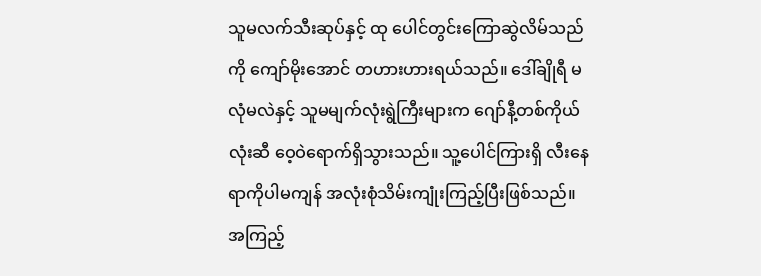သူမလက်သီးဆုပ်နှင့် ထု ပေါင်တွင်းကြောဆွဲလိမ်သည်ကို ကျော်မိုးအောင် တဟားဟားရယ်သည်။ ဒေါ်ချိုရီ မလုံမလဲနှင့် သူမမျက်လုံးရွဲကြီးများက ဂျော်နီ့တစ်ကိုယ်လုံးဆီ ဝေ့ဝဲရောက်ရှိသွားသည်။ သူ့ပေါင်ကြားရှိ လီးနေရာကိုပါမကျန် အလုံးစုံသိမ်းကျုံးကြည့်ပြီးဖြစ်သည်။ အကြည့်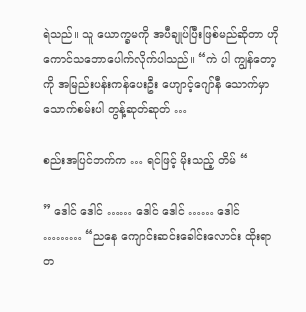ရဲသည်။ သူ ယောက္ခမကို အပီချုပ်ပြီးဖြစ်မည်ဆိုတာ ဟိုကောင်သဘောပေါက်လိုက်ပါသည်။ “ကဲ ပါ ကျွန်တော့ကို အမြည်းပန်းကန်ပေးဦး ဟျောင့်ဂျော်နီ သောက်မှာသောက်စမ်းပါ တွန့်ဆုတ်ဆုတ် …

စည်းအပြင်ဘက်က … ရင်ဖြင့် မိုးသည့် တိမ် “

” ဒေါင် ဒေါင် …… ဒေါင် ဒေါင် …… ဒေါင် ……… “ညနေ ကျောင်းဆင်းခေါင်းလောင်း ထိုးရာ တ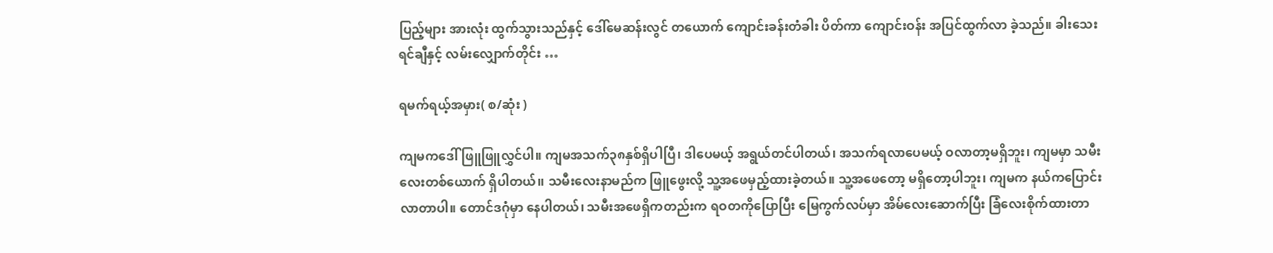ပြည့်များ အားလုံး ထွက်သွားသည်နှင့် ဒေါ်မေဆန်းလွင် တယောက် ကျောင်းခန်းတံခါး ပိတ်ကာ ကျောင်းဝန်း အပြင်ထွက်လာ ခဲ့သည်။ ခါးသေး ရင်ချီနှင့် လမ်းလျှောက်တိုင်း …

ရမက်ရယ့်အမှား( စ/ဆုံး )

ကျမကဒေါ်ဖြူဖြူလွှင်ပါ။ ကျမအသက်၃၈နှစ်ရှိပါပြီ၊ ဒါပေမယ့် အရွယ်တင်ပါတယ်၊ အသက်ရလာပေမယ့် ဝလာတာ့မရှိဘူး၊ ကျမမှာ သမီးလေးတစ်ယောက် ရှိပါတယ်၊၊ သမီးလေးနာမည်က ဖြူဖွေးလို့ သူ့အဖေမှည့်ထားခဲ့တယ်။ သူ့အဖေတော့ မရှိတော့ပါဘူး၊ ကျမက နယ်ကပြောင်းလာတာပါ။ တောင်ဒဂုံမှာ နေပါတယ်၊ သမီးအဖေရှိကတည်းက ရဝတကိုပြောပြီး မြေကွက်လပ်မှာ အိမ်လေးဆောက်ပြီး ခြံလေးစိုက်ထားတာ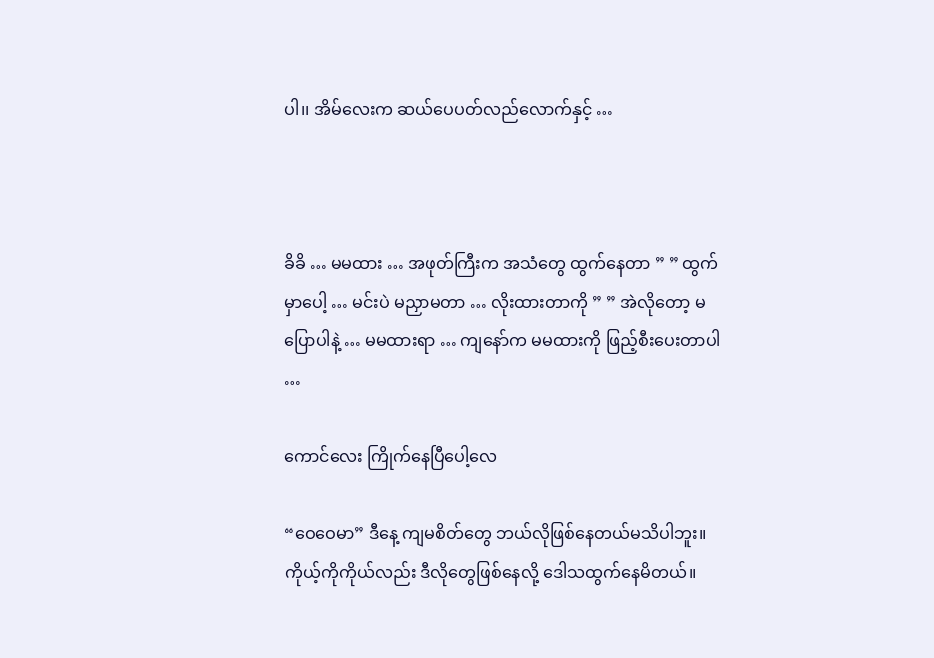ပါ၊၊ အိမ်လေးက ဆယ်ပေပတ်လည်လောက်နှင့် …



ခိခိ … မမထား … အဖုတ်ကြီးက အသံတွေ ထွက်နေတာ ” ” ထွက်မှာပေါ့ … မင်းပဲ မညှာမတာ … လိုးထားတာကို ” ” အဲလိုတော့ မပြောပါနဲ့ … မမထားရာ … ကျနော်က မမထားကို ဖြည့်စီးပေးတာပါ …

ကောင်လေး ကြိုက်နေပြီပေါ့လေ

“ဝေဝေမာ” ဒီနေ့ ကျမစိတ်တွေ ဘယ်လိုဖြစ်နေတယ်မသိပါဘူး။ ကိုယ့်ကိုကိုယ်လည်း ဒီလိုတွေဖြစ်နေလို့ ဒေါသထွက်နေမိတယ်။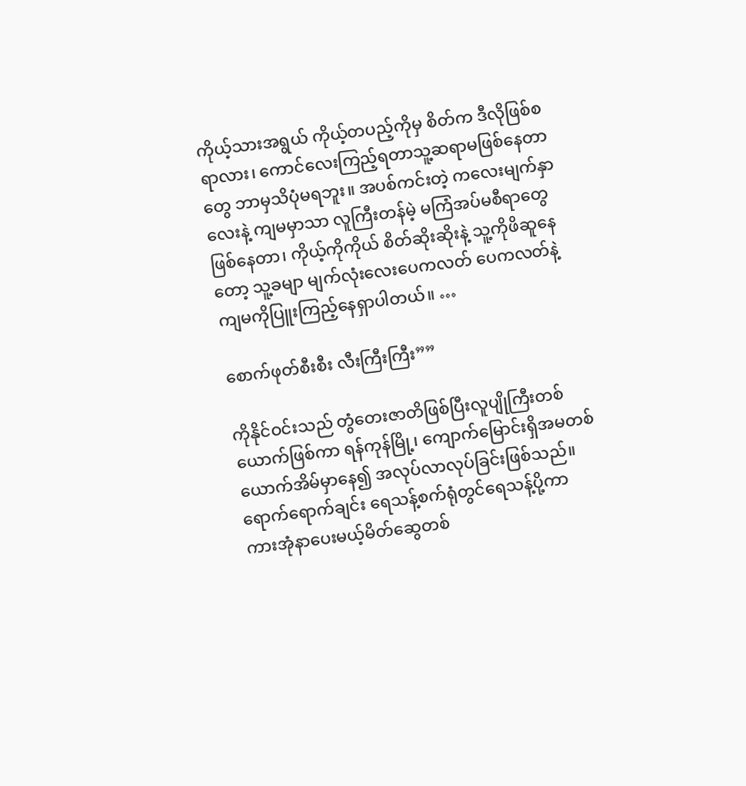ကိုယ့်သားအရွယ် ကိုယ့်တပည့်ကိုမှ စိတ်က ဒီလိုဖြစ်စရာလား၊ ကောင်လေးကြည့်ရတာသူ့ဆရာမဖြစ်နေတာတွေ ဘာမှသိပုံမရဘူး။ အပစ်ကင်းတဲ့ ကလေးမျက်နှာလေးနဲ့ ကျမမှာသာ လူကြီးတန်မဲ့ မကြံအပ်မစီရာတွေဖြစ်နေတာ၊ ကိုယ့်ကိုကိုယ် စိတ်ဆိုးဆိုးနဲ့ သူ့ကိုဖိဆူနေတော့ သူ့ခမျာ မျက်လုံးလေးပေကလတ် ပေကလတ်နဲ့ ကျမကိုပြူးကြည့်နေရှာပါတယ်။ …

စောက်ဖုတ်စီးစီး လီးကြီးကြီး””

ကိုနိုင်ဝင်းသည် တွံတေးဇာတိဖြစ်ပြီးလူပျိုကြီးတစ်ယောက်ဖြစ်ကာ ရန်ကုန်မြို့၊ ကျောက်မြောင်းရှိအမတစ်ယောက်အိမ်မှာနေ၍ အလုပ်လာလုပ်ခြင်းဖြစ်သည်။ ရောက်ရောက်ချင်း ရေသန့်စက်ရုံတွင်ရေသန့်ပို့ကာ ကားအုံနာပေးမယ့်မိတ်ဆွေတစ်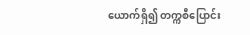ယောက်ရှိ၍ တက္ကစီပြောင်း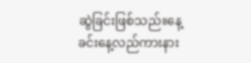ဆွဲခြင်းဖြစ်သည်။နေ့ခင်းနေ့လည်ကားနား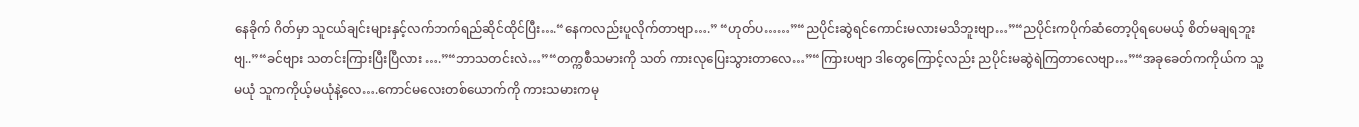နေခိုက် ဂိတ်မှာ သူငယ်ချင်းများနှင့်လက်ဘက်ရည်ဆိုင်ထိုင်ပြီး….“နေကလည်းပူလိုက်တာဗျာ….” “ဟုတ်ပ……”“ညပိုင်းဆွဲရင်ကောင်းမလားမသိဘူးဗျာ…”“ညပိုင်းကပိုက်ဆံတော့ပိုရပေမယ့် စိတ်မချရဘူးဗျ..”“ခင်ဗျား သတင်းကြားပြီးပြီလား ….”“ဘာသတင်းလဲ…”“တက္ကစီသမားကို သတ် ကားလုပြေးသွားတာလေ…”“ကြားပဗျာ ဒါတွေကြောင့်လည်း ညပိုင်းမဆွဲရဲကြတာလေဗျာ…”“အခုခေတ်ကကိုယ်က သူ့မယုံ သူကကိုယ့်မယုံနဲ့လေ….ကောင်မလေးတစ်ယောက်ကို ကားသမားကမု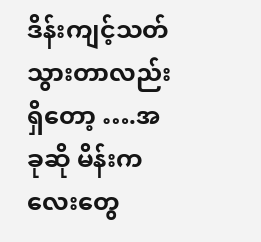ဒိန်းကျင့်သတ်သွားတာလည်းရှိတော့ ….အခုဆို မိန်းကလေးတွေ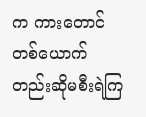က ကားတောင်တစ်ယောက်တည်းဆိုမစီးရဲကြ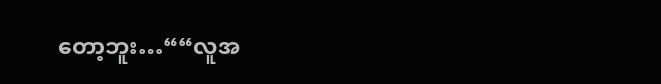တော့ဘူး…““လူအ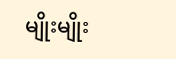မျိုးမျိုး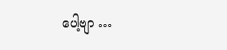ပေါ့ဗျာ …